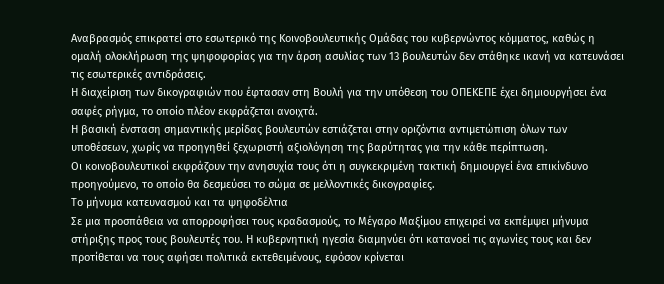Αναβρασμός επικρατεί στο εσωτερικό της Κοινοβουλευτικής Ομάδας του κυβερνώντος κόμματος, καθώς η ομαλή ολοκλήρωση της ψηφοφορίας για την άρση ασυλίας των 13 βουλευτών δεν στάθηκε ικανή να κατευνάσει τις εσωτερικές αντιδράσεις.
Η διαχείριση των δικογραφιών που έφτασαν στη Βουλή για την υπόθεση του ΟΠΕΚΕΠΕ έχει δημιουργήσει ένα σαφές ρήγμα, το οποίο πλέον εκφράζεται ανοιχτά.
Η βασική ένσταση σημαντικής μερίδας βουλευτών εστιάζεται στην οριζόντια αντιμετώπιση όλων των υποθέσεων, χωρίς να προηγηθεί ξεχωριστή αξιολόγηση της βαρύτητας για την κάθε περίπτωση.
Οι κοινοβουλευτικοί εκφράζουν την ανησυχία τους ότι η συγκεκριμένη τακτική δημιουργεί ένα επικίνδυνο προηγούμενο, το οποίο θα δεσμεύσει το σώμα σε μελλοντικές δικογραφίες.
Το μήνυμα κατευνασμού και τα ψηφοδέλτια
Σε μια προσπάθεια να απορροφήσει τους κραδασμούς, το Μέγαρο Μαξίμου επιχειρεί να εκπέμψει μήνυμα στήριξης προς τους βουλευτές του. Η κυβερνητική ηγεσία διαμηνύει ότι κατανοεί τις αγωνίες τους και δεν προτίθεται να τους αφήσει πολιτικά εκτεθειμένους, εφόσον κρίνεται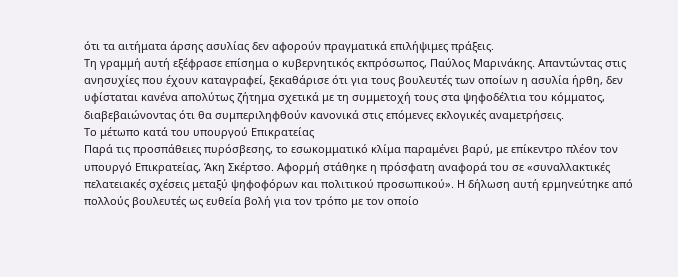ότι τα αιτήματα άρσης ασυλίας δεν αφορούν πραγματικά επιλήψιμες πράξεις.
Τη γραμμή αυτή εξέφρασε επίσημα ο κυβερνητικός εκπρόσωπος, Παύλος Μαρινάκης. Απαντώντας στις ανησυχίες που έχουν καταγραφεί, ξεκαθάρισε ότι για τους βουλευτές των οποίων η ασυλία ήρθη, δεν υφίσταται κανένα απολύτως ζήτημα σχετικά με τη συμμετοχή τους στα ψηφοδέλτια του κόμματος, διαβεβαιώνοντας ότι θα συμπεριληφθούν κανονικά στις επόμενες εκλογικές αναμετρήσεις.
Το μέτωπο κατά του υπουργού Επικρατείας
Παρά τις προσπάθειες πυρόσβεσης, το εσωκομματικό κλίμα παραμένει βαρύ, με επίκεντρο πλέον τον υπουργό Επικρατείας, Άκη Σκέρτσο. Αφορμή στάθηκε η πρόσφατη αναφορά του σε «συναλλακτικές πελατειακές σχέσεις μεταξύ ψηφοφόρων και πολιτικού προσωπικού». Η δήλωση αυτή ερμηνεύτηκε από πολλούς βουλευτές ως ευθεία βολή για τον τρόπο με τον οποίο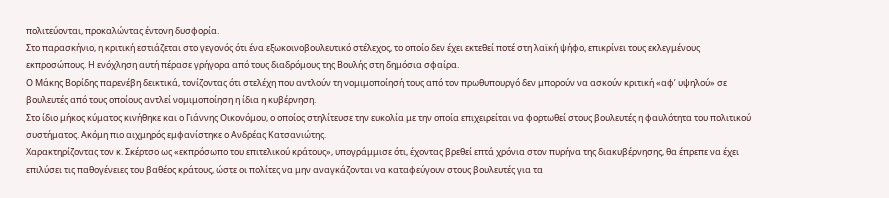πολιτεύονται, προκαλώντας έντονη δυσφορία.
Στο παρασκήνιο, η κριτική εστιάζεται στο γεγονός ότι ένα εξωκοινοβουλευτικό στέλεχος, το οποίο δεν έχει εκτεθεί ποτέ στη λαϊκή ψήφο, επικρίνει τους εκλεγμένους εκπροσώπους. Η ενόχληση αυτή πέρασε γρήγορα από τους διαδρόμους της Βουλής στη δημόσια σφαίρα.
Ο Μάκης Βορίδης παρενέβη δεικτικά, τονίζοντας ότι στελέχη που αντλούν τη νομιμοποίησή τους από τον πρωθυπουργό δεν μπορούν να ασκούν κριτική «αφ’ υψηλού» σε βουλευτές από τους οποίους αντλεί νομιμοποίηση η ίδια η κυβέρνηση.
Στο ίδιο μήκος κύματος κινήθηκε και ο Γιάννης Οικονόμου, ο οποίος στηλίτευσε την ευκολία με την οποία επιχειρείται να φορτωθεί στους βουλευτές η φαυλότητα του πολιτικού συστήματος. Ακόμη πιο αιχμηρός εμφανίστηκε ο Ανδρέας Κατσανιώτης.
Χαρακτηρίζοντας τον κ. Σκέρτσο ως «εκπρόσωπο του επιτελικού κράτους», υπογράμμισε ότι, έχοντας βρεθεί επτά χρόνια στον πυρήνα της διακυβέρνησης, θα έπρεπε να έχει επιλύσει τις παθογένειες του βαθέος κράτους, ώστε οι πολίτες να μην αναγκάζονται να καταφεύγουν στους βουλευτές για τα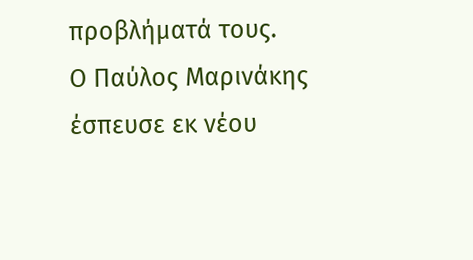προβλήματά τους.
Ο Παύλος Μαρινάκης έσπευσε εκ νέου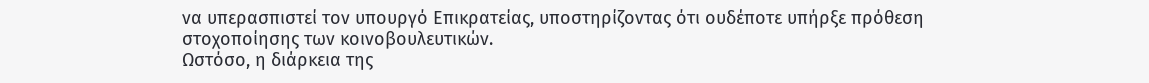να υπερασπιστεί τον υπουργό Επικρατείας, υποστηρίζοντας ότι ουδέποτε υπήρξε πρόθεση στοχοποίησης των κοινοβουλευτικών.
Ωστόσο, η διάρκεια της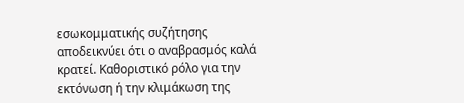εσωκομματικής συζήτησης αποδεικνύει ότι ο αναβρασμός καλά κρατεί. Καθοριστικό ρόλο για την εκτόνωση ή την κλιμάκωση της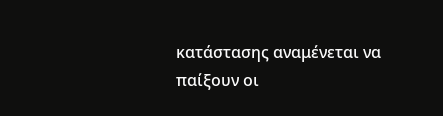κατάστασης αναμένεται να παίξουν οι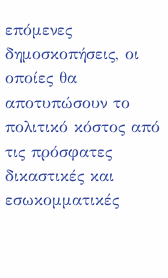επόμενες δημοσκοπήσεις, οι οποίες θα αποτυπώσουν το πολιτικό κόστος από τις πρόσφατες δικαστικές και εσωκομματικές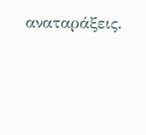αναταράξεις.